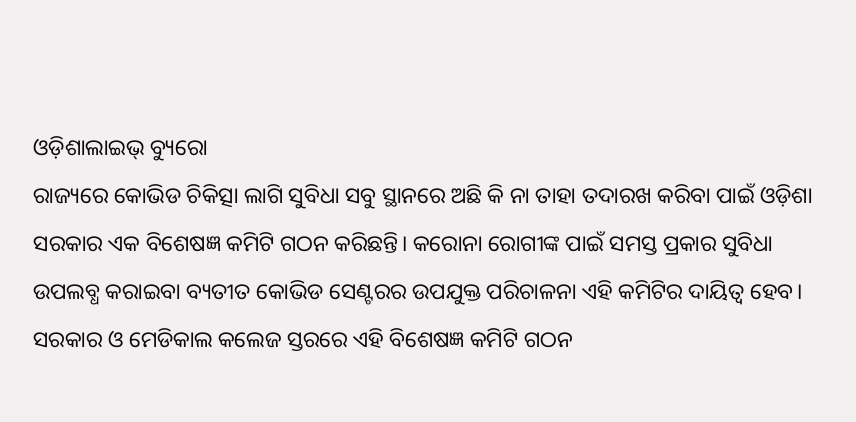ଓଡ଼ିଶାଲାଇଭ୍ ବ୍ୟୁରୋ
ରାଜ୍ୟରେ କୋଭିଡ ଚିକିତ୍ସା ଲାଗି ସୁବିଧା ସବୁ ସ୍ଥାନରେ ଅଛି କି ନା ତାହା ତଦାରଖ କରିବା ପାଇଁ ଓଡ଼ିଶା ସରକାର ଏକ ବିଶେଷଜ୍ଞ କମିଟି ଗଠନ କରିଛନ୍ତି। କରୋନା ରୋଗୀଙ୍କ ପାଇଁ ସମସ୍ତ ପ୍ରକାର ସୁବିଧା ଉପଲବ୍ଧ କରାଇବା ବ୍ୟତୀତ କୋଭିଡ ସେଣ୍ଟରର ଉପଯୁକ୍ତ ପରିଚାଳନା ଏହି କମିଟିର ଦାୟିତ୍ୱ ହେବ। ସରକାର ଓ ମେଡିକାଲ କଲେଜ ସ୍ତରରେ ଏହି ବିଶେଷଜ୍ଞ କମିଟି ଗଠନ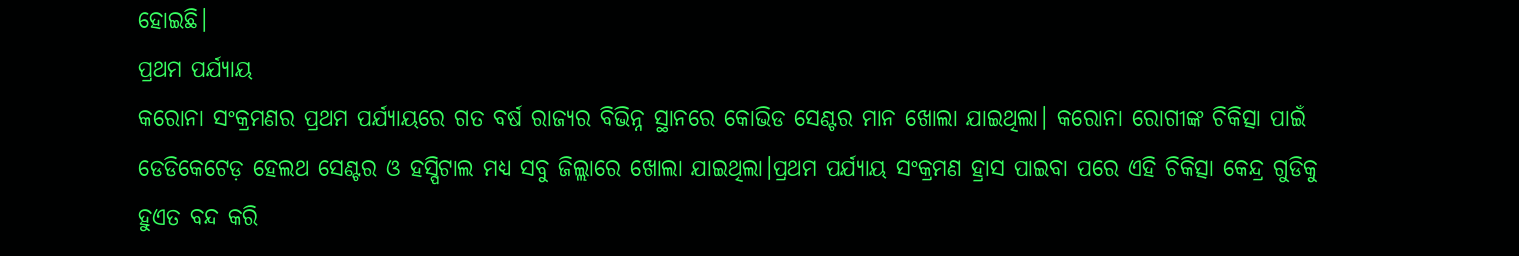ହୋଇଛି।
ପ୍ରଥମ ପର୍ଯ୍ୟାୟ
କରୋନା ସଂକ୍ରମଣର ପ୍ରଥମ ପର୍ଯ୍ୟାୟରେ ଗତ ବର୍ଷ ରାଜ୍ୟର ବିଭିନ୍ନ ସ୍ଥାନରେ କୋଭିଡ ସେଣ୍ଟର ମାନ ଖୋଲା ଯାଇଥିଲା। କରୋନା ରୋଗୀଙ୍କ ଚିକିତ୍ସା ପାଇଁ ଡେଡିକେଟେଡ଼ ହେଲଥ ସେଣ୍ଟର ଓ ହସ୍ପିଟାଲ ମଧ୍ୟ ସବୁ ଜିଲ୍ଲାରେ ଖୋଲା ଯାଇଥିଲା।ପ୍ରଥମ ପର୍ଯ୍ୟାୟ ସଂକ୍ରମଣ ହ୍ରାସ ପାଇବା ପରେ ଏହି ଚିକିତ୍ସା କେନ୍ଦ୍ର ଗୁଡିକୁ ହୁଏତ ବନ୍ଦ କରି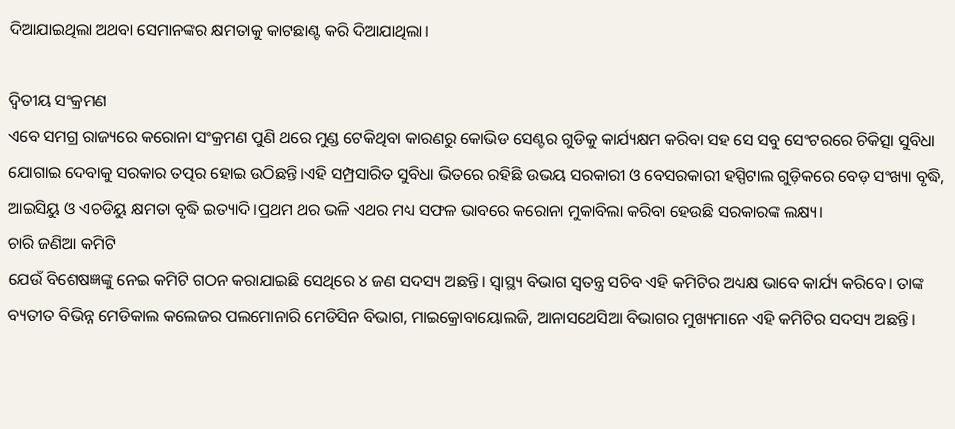ଦିଆଯାଇଥିଲା ଅଥବା ସେମାନଙ୍କର କ୍ଷମତାକୁ କାଟଛାଣ୍ଟ କରି ଦିଆଯାଥିଲା।

ଦ୍ଵିତୀୟ ସଂକ୍ରମଣ
ଏବେ ସମଗ୍ର ରାଜ୍ୟରେ କରୋନା ସଂକ୍ରମଣ ପୁଣି ଥରେ ମୁଣ୍ଡ ଟେକିଥିବା କାରଣରୁ କୋଭିଡ ସେଣ୍ଟର ଗୁଡିକୁ କାର୍ଯ୍ୟକ୍ଷମ କରିବା ସହ ସେ ସବୁ ସେଂଟରରେ ଚିକିତ୍ସା ସୁବିଧା ଯୋଗାଇ ଦେବାକୁ ସରକାର ତତ୍ପର ହୋଇ ଉଠିଛନ୍ତି।ଏହି ସମ୍ପ୍ରସାରିତ ସୁବିଧା ଭିତରେ ରହିଛି ଉଭୟ ସରକାରୀ ଓ ବେସରକାରୀ ହସ୍ପିଟାଲ ଗୁଡ଼ିକରେ ବେଡ଼ ସଂଖ୍ୟା ବୃଦ୍ଧି, ଆଇସିୟୁ ଓ ଏଚଡିୟୁ କ୍ଷମତା ବୃଦ୍ଧି ଇତ୍ୟାଦି।ପ୍ରଥମ ଥର ଭଳି ଏଥର ମଧ୍ୟ ସଫଳ ଭାବରେ କରୋନା ମୁକାବିଲା କରିବା ହେଉଛି ସରକାରଙ୍କ ଲକ୍ଷ୍ୟ।
ଚାରି ଜଣିଆ କମିଟି
ଯେଉଁ ବିଶେଷଜ୍ଞଙ୍କୁ ନେଇ କମିଟି ଗଠନ କରାଯାଇଛି ସେଥିରେ ୪ ଜଣ ସଦସ୍ୟ ଅଛନ୍ତି। ସ୍ୱାସ୍ଥ୍ୟ ବିଭାଗ ସ୍ୱତନ୍ତ୍ର ସଚିବ ଏହି କମିଟିର ଅଧ୍ୟକ୍ଷ ଭାବେ କାର୍ଯ୍ୟ କରିବେ। ତାଙ୍କ ବ୍ୟତୀତ ବିଭିନ୍ନ ମେଡିକାଲ କଲେଜର ପଲମୋନାରି ମେଡିସିନ ବିଭାଗ, ମାଇକ୍ରୋବାୟୋଲଜି, ଆନାସଥେସିଆ ବିଭାଗର ମୁଖ୍ୟମାନେ ଏହି କମିଟିର ସଦସ୍ୟ ଅଛନ୍ତି।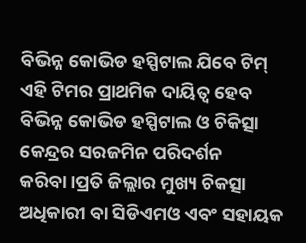ବିଭିନ୍ନ କୋଭିଡ ହସ୍ପିଟାଲ ଯିବେ ଟିମ୍
ଏହି ଟିମର ପ୍ରାଥମିକ ଦାୟିତ୍ୱ ହେବ ବିଭିନ୍ନ କୋଭିଡ ହସ୍ପିଟାଲ ଓ ଚିକିତ୍ସା କେନ୍ଦ୍ରର ସରଜମିନ ପରିଦର୍ଶନ କରିବା।ପ୍ରତି ଜିଲ୍ଲାର ମୁଖ୍ୟ ଚିକତ୍ସା ଅଧିକାରୀ ବା ସିଡିଏମଓ ଏବଂ ସହାୟକ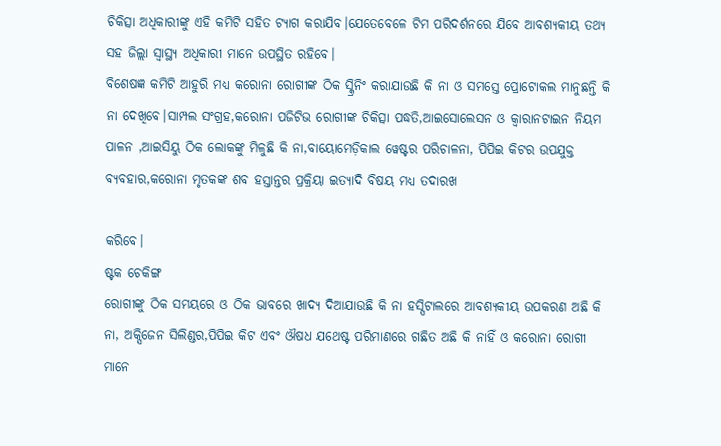ଚିକିତ୍ସା ଅଧିକାରୀଙ୍କୁ ଏହି କମିଟି ସହିତ ଟ୍ୟାଗ କରାଯିବ।ଯେତେବେଳେ ଟିମ ପରିଦର୍ଶନରେ ଯିବେ ଆବଶ୍ୟକୀୟ ତଥ୍ୟ ସହ ଜିଲ୍ଲା ସ୍ୱାସ୍ଥ୍ୟ ଅଧିକାରୀ ମାନେ ଉପସ୍ଥିତ ରହିବେ।
ବିଶେଷଜ୍ଞ କମିଟି ଆହୁରି ମଧ୍ୟ କରୋନା ରୋଗୀଙ୍କ ଠିକ ସ୍କ୍ରିନିଂ କରାଯାଉଛି କି ନା ଓ ସମସ୍ତେ ପ୍ରୋଟୋକଲ ମାନୁଛନ୍ତି କି ନା ଦେଖିବେ।ସାମ୍ପଲ ସଂଗ୍ରହ,କରୋନା ପଜିଟିଭ ରୋଗୀଙ୍କ ଚିକିତ୍ସା ପଦ୍ଧତି,ଆଇସୋଲେସନ ଓ କ୍ୱାରାନଟାଇନ ନିୟମ ପାଳନ ,ଆଇସିୟୁ ଠିକ ଲୋକଙ୍କୁ ମିଳୁଛି କି ନା,ବାୟୋମେଡ଼ିକାଲ ୱେଷ୍ଟର ପରିଚାଳନା, ପିପିଇ କିଟର ଉପଯୁକ୍ତ ବ୍ୟବହାର,କରୋନା ମୃତକଙ୍କ ଶବ ହସ୍ତାନ୍ତର ପ୍ରକ୍ରିୟା ଇତ୍ୟାଦି ବିଷୟ ମଧ୍ୟ ତଦାରଖ

କରିବେ।
ଷ୍ଟକ ଚେକିଙ୍ଗ
ରୋଗୀଙ୍କୁ ଠିକ ସମୟରେ ଓ ଠିକ ଭାବରେ ଖାଦ୍ୟ ଦିଆଯାଉଛି କି ନା ହସ୍ପିଟାଲରେ ଆବଶ୍ୟକୀୟ ଉପକରଣ ଅଛି କି ନା, ଅକ୍ସିଜେନ ସିଲିଣ୍ଡର,ପିପିଇ କିଟ ଏବଂ ଔଷଧ ଯଥେଷ୍ଟ ପରିମାଣରେ ଗଛିତ ଅଛି କି ନାହିଁ ଓ କରୋନା ରୋଗୀ ମାନେ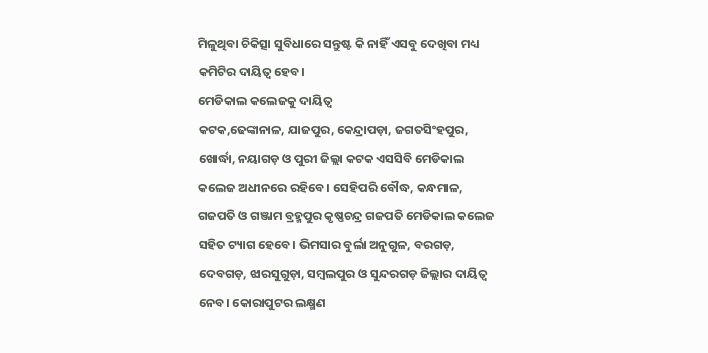ମିଳୁଥିବା ଚିକିତ୍ସା ସୁବିଧାରେ ସନ୍ତୁଷ୍ଟ କି ନାହିଁ ଏସବୁ ଦେଖିବା ମଧ୍ୟ କମିଟିର ଦାୟିତ୍ୱ ହେବ।
ମେଡିକାଲ କଲେଜକୁ ଦାୟିତ୍ୱ
କଟକ,ଢେଙ୍କାନାଳ, ଯାଜପୁର, କେନ୍ଦ୍ରାପଡ଼ା, ଜଗତସିଂହପୁର, ଖୋର୍ଦ୍ଧା, ନୟାଗଡ଼ ଓ ପୁରୀ ଜିଲ୍ଲା କଟକ ଏସସିବି ମେଡିକାଲ କଲେଜ ଅଧୀନରେ ରହିବେ। ସେହିପରି ବୌଦ୍ଧ, କନ୍ଧମାଳ, ଗଜପତି ଓ ଗଞ୍ଜାମ ବ୍ରହ୍ମପୁର କୃଷ୍ଣଚନ୍ଦ୍ର ଗଜପତି ମେଡିକାଲ କଲେଜ ସହିତ ଟ୍ୟାଗ ହେବେ। ଭିମସାର ବୁର୍ଲା ଅନୁଗୁଳ, ବରଗଡ଼, ଦେବଗଡ଼, ଝାରସୁଗୁଡ଼ା, ସମ୍ବଲପୁର ଓ ସୁନ୍ଦରଗଡ଼ ଜିଲ୍ଲାର ଦାୟିତ୍ୱ ନେବ। କୋରାପୁଟର ଲକ୍ଷ୍ମଣ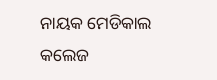ନାୟକ ମେଡିକାଲ କଲେଜ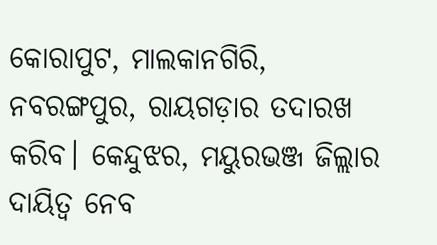କୋରାପୁଟ, ମାଲକାନଗିରି, ନବରଙ୍ଗପୁର, ରାୟଗଡ଼ାର ତଦାରଖ କରିବ। କେନ୍ଦୁଝର, ମୟୁରଭଞ୍ଜ ଜିଲ୍ଲାର ଦାୟିତ୍ୱ ନେବ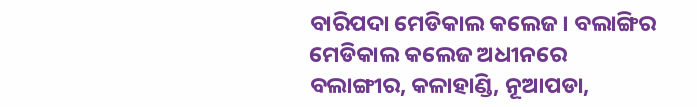ବାରିପଦା ମେଡିକାଲ କଲେଜ। ବଲାଙ୍ଗିର ମେଡିକାଲ କଲେଜ ଅଧୀନରେ ବଲାଙ୍ଗୀର, କଳାହାଣ୍ଡି, ନୂଆପଡା,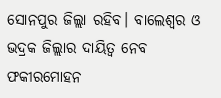ସୋନପୁର ଜିଲ୍ଲା ରହିବ। ବାଲେଶ୍ୱର ଓ ଭଦ୍ରକ ଜିଲ୍ଲାର ଦାୟିତ୍ୱ ନେବ ଫକୀରମୋହନ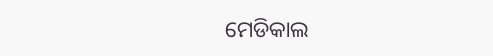ମେଡିକାଲ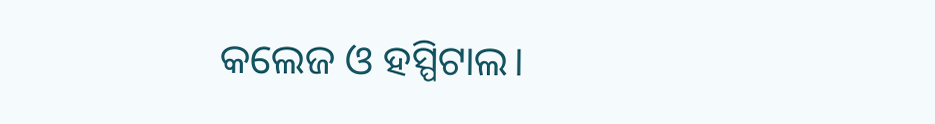କଲେଜ ଓ ହସ୍ପିଟାଲ।